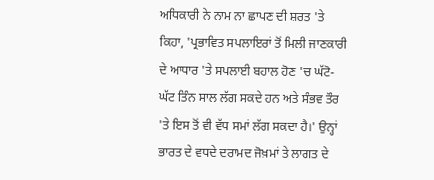ਅਧਿਕਾਰੀ ਨੇ ਨਾਮ ਨਾ ਛਾਪਣ ਦੀ ਸ਼ਰਤ 'ਤੇ ਕਿਹਾ, 'ਪ੍ਰਭਾਵਿਤ ਸਪਲਾਇਰਾਂ ਤੋਂ ਮਿਲੀ ਜਾਣਕਾਰੀ ਦੇ ਆਧਾਰ 'ਤੇ ਸਪਲਾਈ ਬਹਾਲ ਹੋਣ 'ਚ ਘੱਟੋ-ਘੱਟ ਤਿੰਨ ਸਾਲ ਲੱਗ ਸਕਦੇ ਹਨ ਅਤੇ ਸੰਭਵ ਤੌਰ 'ਤੇ ਇਸ ਤੋਂ ਵੀ ਵੱਧ ਸਮਾਂ ਲੱਗ ਸਕਦਾ ਹੈ।' ਉਨ੍ਹਾਂ ਭਾਰਤ ਦੇ ਵਧਦੇ ਦਰਾਮਦ ਜੋਖ਼ਮਾਂ ਤੇ ਲਾਗਤ ਦੇ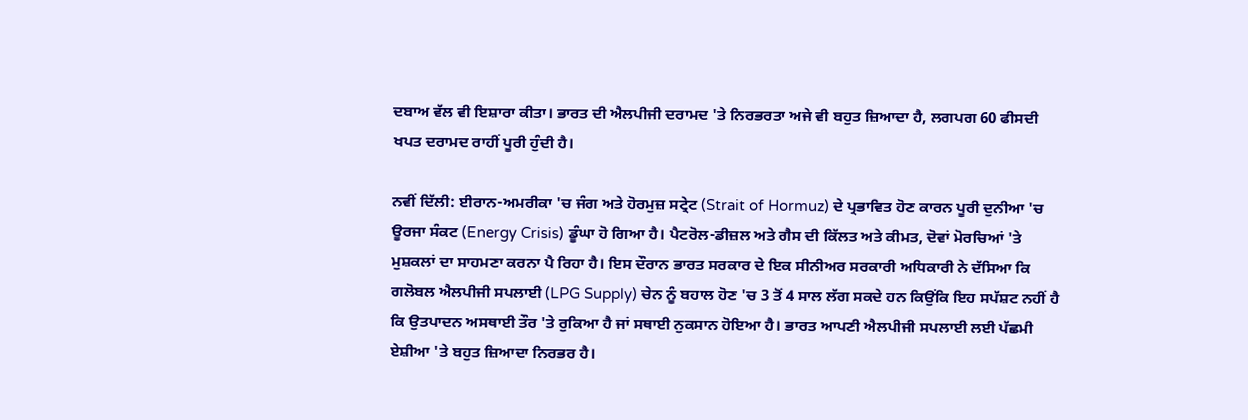ਦਬਾਅ ਵੱਲ ਵੀ ਇਸ਼ਾਰਾ ਕੀਤਾ। ਭਾਰਤ ਦੀ ਐਲਪੀਜੀ ਦਰਾਮਦ 'ਤੇ ਨਿਰਭਰਤਾ ਅਜੇ ਵੀ ਬਹੁਤ ਜ਼ਿਆਦਾ ਹੈ, ਲਗਪਗ 60 ਫੀਸਦੀ ਖਪਤ ਦਰਾਮਦ ਰਾਹੀਂ ਪੂਰੀ ਹੁੰਦੀ ਹੈ।

ਨਵੀਂ ਦਿੱਲੀ: ਈਰਾਨ-ਅਮਰੀਕਾ 'ਚ ਜੰਗ ਅਤੇ ਹੋਰਮੁਜ਼ ਸਟ੍ਰੇਟ (Strait of Hormuz) ਦੇ ਪ੍ਰਭਾਵਿਤ ਹੋਣ ਕਾਰਨ ਪੂਰੀ ਦੁਨੀਆ 'ਚ ਊਰਜਾ ਸੰਕਟ (Energy Crisis) ਡੂੰਘਾ ਹੋ ਗਿਆ ਹੈ। ਪੈਟਰੋਲ-ਡੀਜ਼ਲ ਅਤੇ ਗੈਸ ਦੀ ਕਿੱਲਤ ਅਤੇ ਕੀਮਤ, ਦੋਵਾਂ ਮੋਰਚਿਆਂ 'ਤੇ ਮੁਸ਼ਕਲਾਂ ਦਾ ਸਾਹਮਣਾ ਕਰਨਾ ਪੈ ਰਿਹਾ ਹੈ। ਇਸ ਦੌਰਾਨ ਭਾਰਤ ਸਰਕਾਰ ਦੇ ਇਕ ਸੀਨੀਅਰ ਸਰਕਾਰੀ ਅਧਿਕਾਰੀ ਨੇ ਦੱਸਿਆ ਕਿ ਗਲੋਬਲ ਐਲਪੀਜੀ ਸਪਲਾਈ (LPG Supply) ਚੇਨ ਨੂੰ ਬਹਾਲ ਹੋਣ 'ਚ 3 ਤੋਂ 4 ਸਾਲ ਲੱਗ ਸਕਦੇ ਹਨ ਕਿਉਂਕਿ ਇਹ ਸਪੱਸ਼ਟ ਨਹੀਂ ਹੈ ਕਿ ਉਤਪਾਦਨ ਅਸਥਾਈ ਤੌਰ 'ਤੇ ਰੁਕਿਆ ਹੈ ਜਾਂ ਸਥਾਈ ਨੁਕਸਾਨ ਹੋਇਆ ਹੈ। ਭਾਰਤ ਆਪਣੀ ਐਲਪੀਜੀ ਸਪਲਾਈ ਲਈ ਪੱਛਮੀ ਏਸ਼ੀਆ 'ਤੇ ਬਹੁਤ ਜ਼ਿਆਦਾ ਨਿਰਭਰ ਹੈ।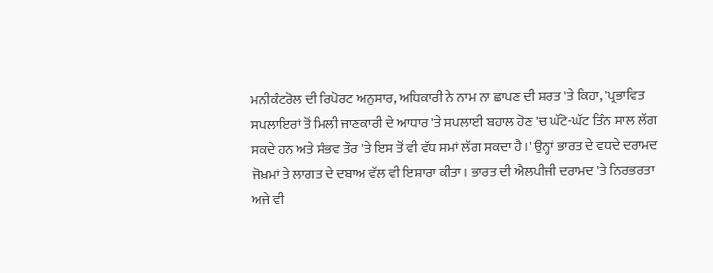ਮਨੀਕੰਟਰੋਲ ਦੀ ਰਿਪੋਰਟ ਅਨੁਸਾਰ, ਅਧਿਕਾਰੀ ਨੇ ਨਾਮ ਨਾ ਛਾਪਣ ਦੀ ਸ਼ਰਤ 'ਤੇ ਕਿਹਾ, 'ਪ੍ਰਭਾਵਿਤ ਸਪਲਾਇਰਾਂ ਤੋਂ ਮਿਲੀ ਜਾਣਕਾਰੀ ਦੇ ਆਧਾਰ 'ਤੇ ਸਪਲਾਈ ਬਹਾਲ ਹੋਣ 'ਚ ਘੱਟੋ-ਘੱਟ ਤਿੰਨ ਸਾਲ ਲੱਗ ਸਕਦੇ ਹਨ ਅਤੇ ਸੰਭਵ ਤੌਰ 'ਤੇ ਇਸ ਤੋਂ ਵੀ ਵੱਧ ਸਮਾਂ ਲੱਗ ਸਕਦਾ ਹੈ।' ਉਨ੍ਹਾਂ ਭਾਰਤ ਦੇ ਵਧਦੇ ਦਰਾਮਦ ਜੋਖ਼ਮਾਂ ਤੇ ਲਾਗਤ ਦੇ ਦਬਾਅ ਵੱਲ ਵੀ ਇਸ਼ਾਰਾ ਕੀਤਾ। ਭਾਰਤ ਦੀ ਐਲਪੀਜੀ ਦਰਾਮਦ 'ਤੇ ਨਿਰਭਰਤਾ ਅਜੇ ਵੀ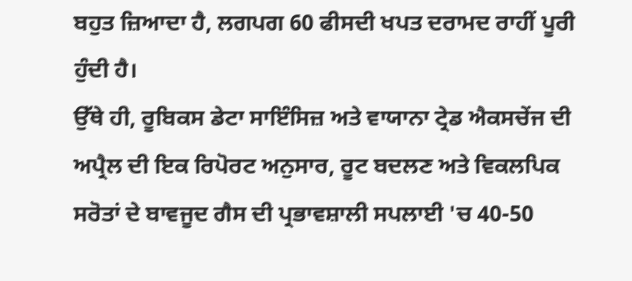ਬਹੁਤ ਜ਼ਿਆਦਾ ਹੈ, ਲਗਪਗ 60 ਫੀਸਦੀ ਖਪਤ ਦਰਾਮਦ ਰਾਹੀਂ ਪੂਰੀ ਹੁੰਦੀ ਹੈ।
ਉੱਥੇ ਹੀ, ਰੂਬਿਕਸ ਡੇਟਾ ਸਾਇੰਸਿਜ਼ ਅਤੇ ਵਾਯਾਨਾ ਟ੍ਰੇਡ ਐਕਸਚੇਂਜ ਦੀ ਅਪ੍ਰੈਲ ਦੀ ਇਕ ਰਿਪੋਰਟ ਅਨੁਸਾਰ, ਰੂਟ ਬਦਲਣ ਅਤੇ ਵਿਕਲਪਿਕ ਸਰੋਤਾਂ ਦੇ ਬਾਵਜੂਦ ਗੈਸ ਦੀ ਪ੍ਰਭਾਵਸ਼ਾਲੀ ਸਪਲਾਈ 'ਚ 40-50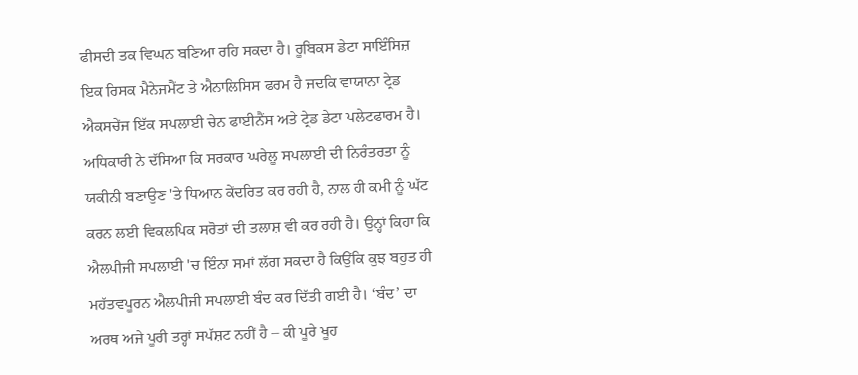ਫੀਸਦੀ ਤਕ ਵਿਘਨ ਬਣਿਆ ਰਹਿ ਸਕਦਾ ਹੈ। ਰੂਬਿਕਸ ਡੇਟਾ ਸਾਇੰਸਿਜ਼ ਇਕ ਰਿਸਕ ਮੈਨੇਜਮੈਂਟ ਤੇ ਐਨਾਲਿਸਿਸ ਫਰਮ ਹੈ ਜਦਕਿ ਵਾਯਾਨਾ ਟ੍ਰੇਡ ਐਕਸਚੇਂਜ ਇੱਕ ਸਪਲਾਈ ਚੇਨ ਫਾਈਨੈਂਸ ਅਤੇ ਟ੍ਰੇਡ ਡੇਟਾ ਪਲੇਟਫਾਰਮ ਹੈ।
ਅਧਿਕਾਰੀ ਨੇ ਦੱਸਿਆ ਕਿ ਸਰਕਾਰ ਘਰੇਲੂ ਸਪਲਾਈ ਦੀ ਨਿਰੰਤਰਤਾ ਨੂੰ ਯਕੀਨੀ ਬਣਾਉਣ 'ਤੇ ਧਿਆਨ ਕੇਂਦਰਿਤ ਕਰ ਰਹੀ ਹੈ, ਨਾਲ ਹੀ ਕਮੀ ਨੂੰ ਘੱਟ ਕਰਨ ਲਈ ਵਿਕਲਪਿਕ ਸਰੋਤਾਂ ਦੀ ਤਲਾਸ਼ ਵੀ ਕਰ ਰਹੀ ਹੈ। ਉਨ੍ਹਾਂ ਕਿਹਾ ਕਿ ਐਲਪੀਜੀ ਸਪਲਾਈ 'ਚ ਇੰਨਾ ਸਮਾਂ ਲੱਗ ਸਕਦਾ ਹੈ ਕਿਉਂਕਿ ਕੁਝ ਬਹੁਤ ਹੀ ਮਹੱਤਵਪੂਰਨ ਐਲਪੀਜੀ ਸਪਲਾਈ ਬੰਦ ਕਰ ਦਿੱਤੀ ਗਈ ਹੈ। ‘ਬੰਦ’ ਦਾ ਅਰਥ ਅਜੇ ਪੂਰੀ ਤਰ੍ਹਾਂ ਸਪੱਸ਼ਟ ਨਹੀਂ ਹੈ – ਕੀ ਪੂਰੇ ਖੂਹ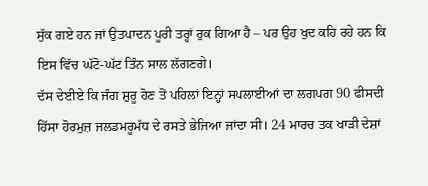ਸੁੱਕ ਗਏ ਹਨ ਜਾਂ ਉਤਪਾਦਨ ਪੂਰੀ ਤਰ੍ਹਾਂ ਰੁਕ ਗਿਆ ਹੈ – ਪਰ ਉਹ ਖੁਦ ਕਹਿ ਰਹੇ ਹਨ ਕਿ ਇਸ ਵਿੱਚ ਘੱਟੋ-ਘੱਟ ਤਿੰਨ ਸਾਲ ਲੱਗਣਗੇ।
ਦੱਸ ਦੇਈਏ ਕਿ ਜੰਗ ਸ਼ੁਰੂ ਹੋਣ ਤੋਂ ਪਹਿਲਾਂ ਇਨ੍ਹਾਂ ਸਪਲਾਈਆਂ ਦਾ ਲਗਪਗ 90 ਫੀਸਦੀ ਹਿੱਸਾ ਹੋਰਮੁਜ਼ ਜਲਡਮਰੂਮੱਧ ਦੇ ਰਸਤੇ ਭੇਜਿਆ ਜਾਂਦਾ ਸੀ। 24 ਮਾਰਚ ਤਕ ਖਾੜੀ ਦੇਸ਼ਾਂ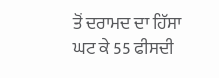ਤੋਂ ਦਰਾਮਦ ਦਾ ਹਿੱਸਾ ਘਟ ਕੇ 55 ਫੀਸਦੀ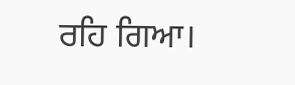ਰਹਿ ਗਿਆ।